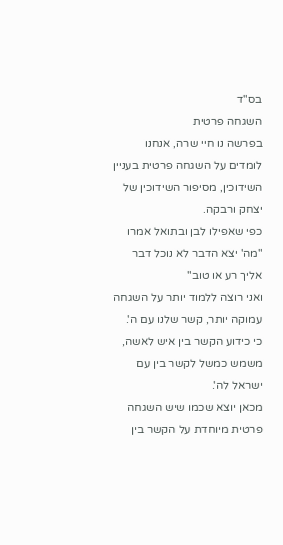בס"ד
השגחה פרטית
בפרשה נו חיי שרה, אנחנו לומדים על השגחה פרטית בעניין השידוכין, מסיפור השידוכין של יצחק ורבקה.
כפי שאפילו לבן ובתואל אמרו "מה' יצא הדבר לא נוכל דבר אליך רע או טוב"
ואני רוצה ללמוד יותר על השגחה עמוקה יותר, קשר שלנו עם ה'.
כי כידוע הקשר בין איש לאשה, משמש כמשל לקשר בין עם ישראל לה'.
מכאן יוצא שכמו שיש השגחה פרטית מיוחדת על הקשר בין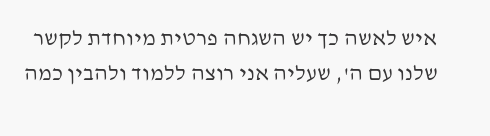איש לאשה כך יש השגחה פרטית מיוחדת לקשר שלנו עם ה', שעליה אני רוצה ללמוד ולהבין כמה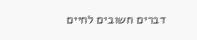דברים חשובים לחיים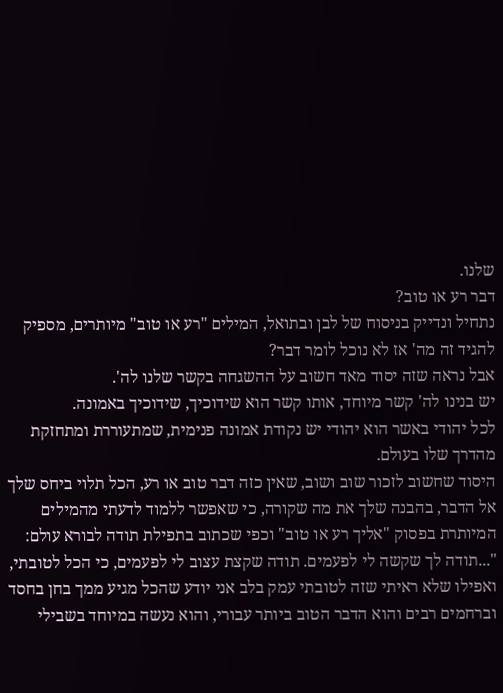שלנו.
דבר רע או טוב?
נתחיל ונדייק בניסוח של לבן ובתואל, המילים "רע או טוב" מיותרים, מספיק להגיד זה מה' אז לא נוכל לומר דבר?
אבל נראה שזה יסוד מאד חשוב על ההשגחה בקשר שלנו לה'.
יש בנינו לה' קשר מיוחד, אותו קשר הוא שידוכיך, שידוכיך באמונה.
לכל יהודי באשר הוא יהודי יש נקודת אמונה פנימית, שמתעוררת ומתחזקת מהדרך שלו בעולם.
היסוד שחשוב לזכור שוב ושוב, שאין כזה דבר טוב או רע, הכל תלוי ביחס שלך אל הדבר, בהבנה שלך את מה שקורה, כי שאפשר ללמוד לדעתי מהמילים המיותרת בפסוק "אליך רע או טוב" וכפי שכתוב בתפילת תודה לבורא עולם: "...תודה לך שקשה לי לפעמים. תודה שקצת עצוב לי לפעמים, כי הכל לטובתי, ואפילו שלא ראיתי שזה לטובתי עמק בלב אני יודע שהכל מגיע ממך בחן בחסד וברחמים רבים והוא הדבר הטוב ביותר עבורי, והוא נעשה במיוחד בשבילי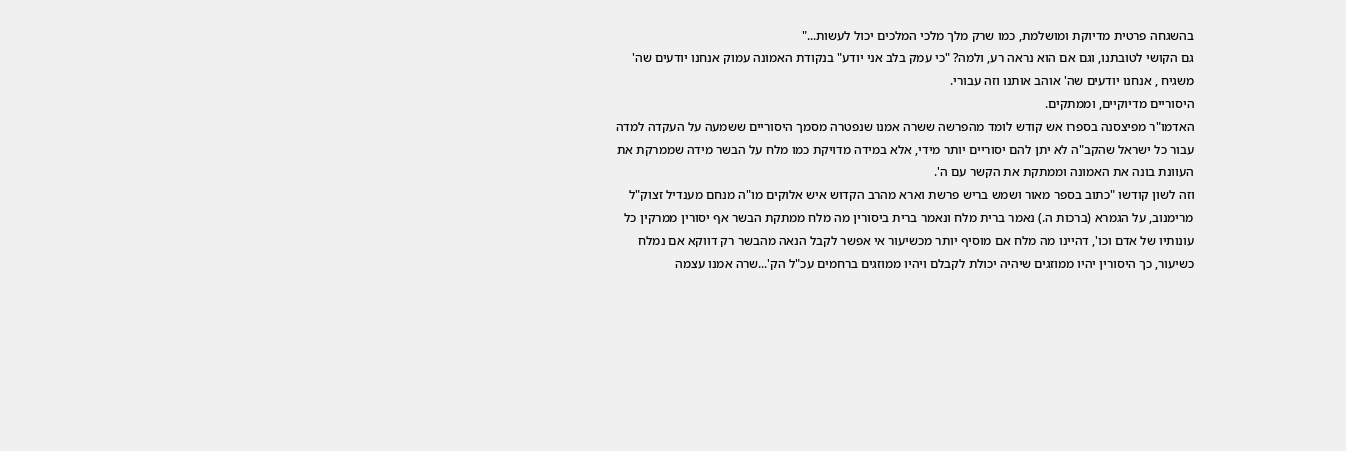בהשגחה פרטית מדיוקת ומושלמת, כמו שרק מלך מלכי המלכים יכול לעשות..."
גם הקושי לטובתנו, וגם אם הוא נראה רע, ולמה? "כי עמק בלב אני יודע" בנקודת האמונה עמוק אנחנו יודעים שה' משגיח , אנחנו יודעים שה' אוהב אותנו וזה עבורי.
היסוריים מדיוקיים, וממתקים.
האדמו"ר מפיצסנה בספרו אש קודש לומד מהפרשה ששרה אמנו שנפטרה מסמך היסוריים ששמעה על העקדה למדה עבור כל ישראל שהקב"ה לא יתן להם יסוריים יותר מידי, אלא במידה מדויקת כמו מלח על הבשר מידה שממרקת את העוונת בונה את האמונה וממתקת את הקשר עם ה'.
וזה לשון קודשו "כתוב בספר מאור ושמש בריש פרשת וארא מהרב הקדוש איש אלוקים מו"ה מנחם מענדיל זצוק"ל מרימנוב, על הגמרא (ברכות ה.) נאמר ברית מלח ונאמר ברית ביסורין מה מלח ממתקת הבשר אף יסורין ממרקין כל עונותיו של אדם וכו', דהיינו מה מלח אם מוסיף יותר מכשיעור אי אפשר לקבל הנאה מהבשר רק דווקא אם נמלח כשיעור, כך היסורין יהיו ממוזגים שיהיה יכולת לקבלם ויהיו ממוזגים ברחמים עכ"ל הק'...שרה אמנו עצמה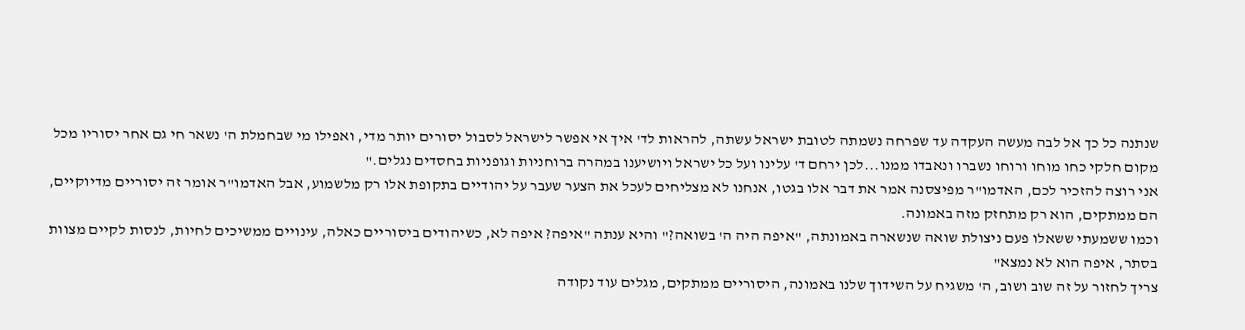שנתנה כל כך אל לבה מעשה העקדה עד שפרחה נשמתה לטובת ישראל עשתה, להראות לד' איך אי אפשר לישראל לסבול יסורים יותר מדי, ואפילו מי שבחמלת ה' נשאר חי גם אחר יסוריו מכל מקום חלקי כחו מוחו ורוחו נשברו ונאבדו ממנו...לכן ירחם ד' עלינו ועל כל ישראל ויושיענו במהרה ברוחניות וגופניות בחסדים נגלים."
אני רוצה להזכיר לכם, האדמו"ר מפיצסנה אמר את דבר אלו בגטו, אנחנו לא מצליחים לעכל את הצער שעבר על יהודיים בתקופת אלו רק מלשמוע, אבל האדמו"ר אומר זה יסוריים מדיוקיים, הם ממתקים, הוא רק מתחזק מזה באמונה.
וכמו ששמעתי ששאלו פעם ניצולת שואה שנשארה באמונתה, "איפה היה ה' בשואה?" והיא ענתה "איפה? איפה לא, כשיהודים ביסוריים כאלה, עינויים ממשיכים לחיות, לנסות לקיים מצוות בסתר, איפה הוא לא נמצא"
צריך לחזור על זה שוב ושוב, ה' משגיח על השידוך שלנו באמונה, היסוריים ממתקים, מגלים עוד נקודה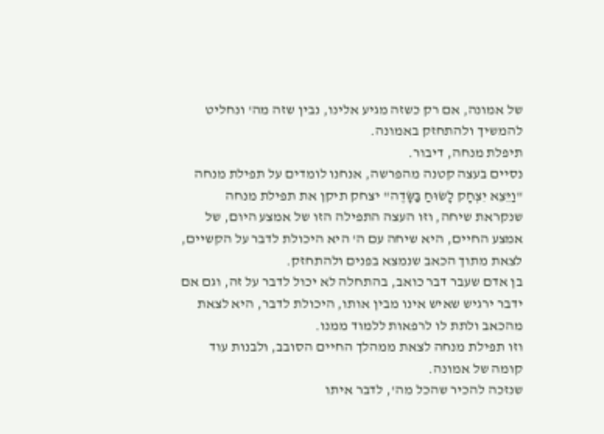של אמונה, אם רק כשזה מגיע אלינו, נבין שזה מה' ונחליט להמשיך ולהתחזק באמונה.
תיפלת מנחה, דיבור.
נסיים בעצה קטנה מהפרשה, אנחנו לומדים על תפילת מנחה "וַיֵּצֵא יִצְחָק לָשׂוּחַ בַּשָּׂדֶה" יצחק תיקן את תפילת מנחה שנקראת שיחה, וזו העצה התפילה הזו של אמצע היום, של אמצע החיים, היא שיחה עם ה' היא היכולת לדבר על הקשיים, לצאת מתוך הכאב שנמצא בפנים ולהתחזק.
בן אדם שעבר דבר כואב, בהתחלה לא יכול לדבר על זה, וגם אם ידבר ירגיש שאיש אינו מבין אותו, היכולת לדבר, היא לצאת מהכאב ולתת לו לרפאות ללמוד ממנו.
וזו תפילת מנחה לצאת ממהלך החיים הסובב, ולבנות עוד קומה של אמונה.
שנזכה להכיר שהכל מה', לדבר איתו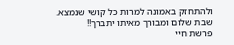ולהתחזק באמונה למרות כל קושי שנמצא.
שבת שלום ומבורך מאיתו יתברך!!
פרשת חיי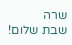שרה
שבת שלום!